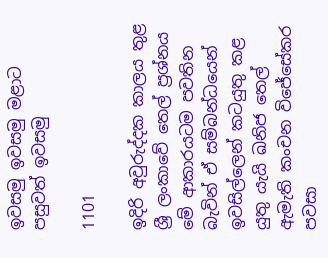ඉවසමු ඉවසමු මළාට පසුවත් ඉවසමු

1101

ඉදිරි අවුරුද්දක කාලය තුළ ශ්‍රී ලංකාවේ තෙල් ප්‍රශ්නය මේ ආකාරයටම පවතින බැවින් ඒ සම්බන්ධයෙන් ඉවසිල්ලෙන් කටයුතු කළ යුතු යැයි ඛනිජ තෙල් ඇමැති කංචන විජේසේකර පවසා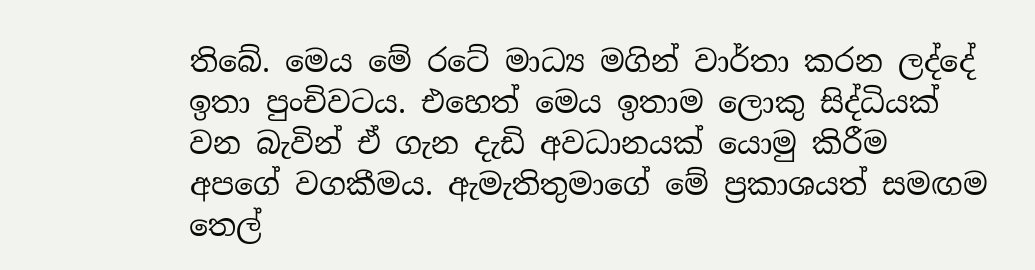තිබේ. මෙය මේ රටේ මාධ්‍ය මගින් වාර්තා කරන ලද්දේ ඉතා පුංචිවටය. එහෙත් මෙය ඉතාම ලොකු සිද්ධියක් වන බැවින් ඒ ගැන දැඩි අවධානයක් යොමු කිරීම අපගේ වගකීමය. ඇමැතිතුමාගේ මේ ප්‍රකාශයත් සමඟම තෙල්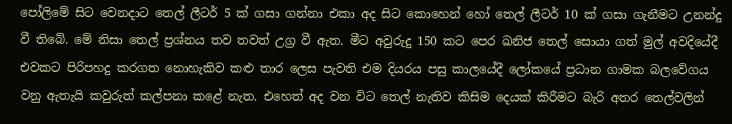පෝලිමේ සිට වෙනදාට තෙල් ලීටර් 5 ක් ගසා ගන්නා එකා අද සිට කොහෙන් හෝ තෙල් ලීටර් 10 ක් ගසා ගැනීමට උනන්දු වී තිබේ. මේ නිසා තෙල් ප්‍රශ්නය තව තවත් උග්‍ර වී ඇත. මීට අවුරුදු 150 කට පෙර ඛනිජ තෙල් සොයා ගත් මුල් අවදියේදී එවකට පිරිපහදු කරගත නොහැකිව කළු තාර ලෙස පැවති එම දියරය පසු කාලයේදී ලෝකයේ ප්‍රධාන ගාමක බලවේගය වනු ඇතැයි කවුරුත් කල්පනා කළේ නැත. එහෙත් අද වන විට තෙල් නැතිව කිසිම දෙයක් කිරීමට බැරි අතර තෙල්වලින්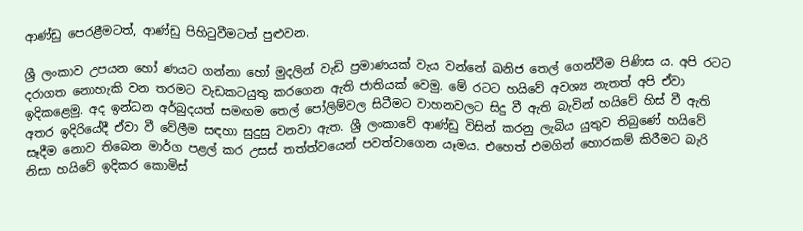ආණ්ඩු පෙරළීමටත්, ආණ්ඩු පිහිටුවීමටත් පුළුවන.

ශ්‍රී ලංකාව උපයන හෝ ණයට ගන්නා හෝ මුදලින් වැඩි ප්‍රමාණයක් වැය වන්නේ ඛනිජ තෙල් ගෙන්වීම පිණිස ය. අපි රටට දරාගත නොහැකි වන තරමට වැඩකටයුතු කරගෙන ඇති ජාතියක් වෙමු. මේ රටට හයිවේ අවශ්‍ය නැතත් අපි ඒවා ඉදිකළෙමු. අද ඉන්ධන අර්බුදයත් සමඟම තෙල් පෝලිම්වල සිටීමට වාහනවලට සිදු වී ඇති බැවින් හයිවේ හිස් වී ඇති අතර ඉදිරියේදී ඒවා වී වේලීම සඳහා සුදුසු වනවා ඇත. ශ්‍රී ලංකාවේ ආණ්ඩු විසින් කරනු ලැබිය යුතුව තිබුණේ හයිවේ සෑදීම නොව තිබෙන මාර්ග පළල් කර උසස් තත්ත්වයෙන් පවත්වාගෙන යෑමය. එහෙත් එමගින් හොරකම් කිරීමට බැරි නිසා හයිවේ ඉදිකර කොමිස්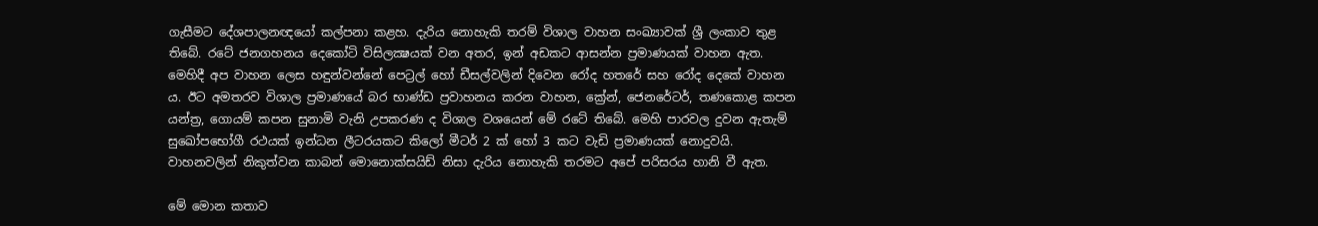ගැසීමට දේශපාලනඥයෝ කල්පනා කළහ. දැරිය නොහැකි තරම් විශාල වාහන සංඛ්‍යාවක් ශ්‍රී ලංකාව තුළ තිබේ. රටේ ජනගහනය දෙකෝටි විසිලක්‍ෂයක් වන අතර, ඉන් අඩකට ආසන්න ප්‍රමාණයක් වාහන ඇත. මෙහිදී අප වාහන ලෙස හඳුන්වන්නේ පෙට්‍රල් හෝ ඩීසල්වලින් දිවෙන රෝද හතරේ සහ රෝද දෙකේ වාහන ය. ඊට අමතරව විශාල ප්‍රමාණයේ බර භාණ්ඩ ප්‍රවාහනය කරන වාහන, ක්‍රේන්, ජෙනරේටර්, තණකොළ කපන යන්ත්‍ර, ගොයම් කපන සුනාමි වැනි උපකරණ ද විශාල වශයෙන් මේ රටේ තිබේ. මෙහි පාරවල දුවන ඇතැම් සුඛෝපභෝගී රථයක් ඉන්ධන ලීටරයකට කිලෝ මීටර් 2 ක් හෝ 3 කට වැඩි ප්‍රමාණයක් නොදුවයි. වාහනවලින් නිකුත්වන කාබන් මොනොක්සයිඩ් නිසා දැරිය නොහැකි තරමට අපේ පරිසරය හානි වී ඇත.

මේ මොන කතාව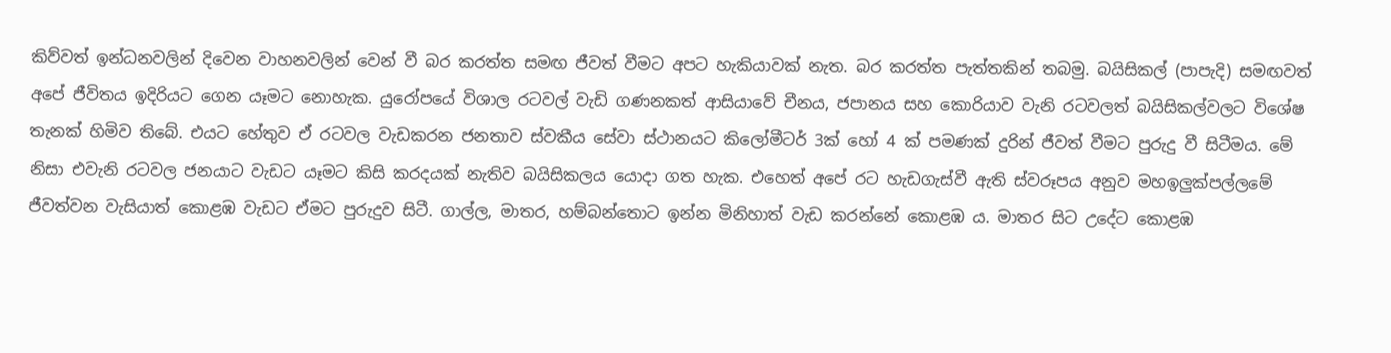කිව්වත් ඉන්ධනවලින් දිවෙන වාහනවලින් වෙන් වී බර කරත්ත සමඟ ජීවත් වීමට අපට හැකියාවක් නැත. බර කරත්ත පැත්තකින් තබමු. බයිසිකල් (පාපැදි) සමඟවත් අපේ ජීවිතය ඉදිරියට ගෙන යෑමට නොහැක. යුරෝපයේ විශාල රටවල් වැඩි ගණනකත් ආසියාවේ චීනය, ජපානය සහ කොරියාව වැනි රටවලත් බයිසිකල්වලට විශේෂ තැනක් හිමිව තිබේ. එයට හේතුව ඒ රටවල වැඩකරන ජනතාව ස්වකීය සේවා ස්ථානයට කිලෝමීටර් 3ක් හෝ 4 ක් පමණක් දුරින් ජීවත් වීමට පුරුදු වී සිටීමය. මේ නිසා එවැනි රටවල ජනයාට වැඩට යෑමට කිසි කරදයක් නැතිව බයිසිකලය යොදා ගත හැක. එහෙත් අපේ රට හැඩගැස්වී ඇති ස්වරූපය අනුව මහඉලුක්පල්ලමේ ජීවත්වන වැසියාත් කොළඹ වැඩට ඒමට පුරුදුව සිටී. ගාල්ල, මාතර, හම්බන්තොට ඉන්න මිනිහාත් වැඩ කරන්නේ කොළඹ ය. මාතර සිට උදේට කොළඹ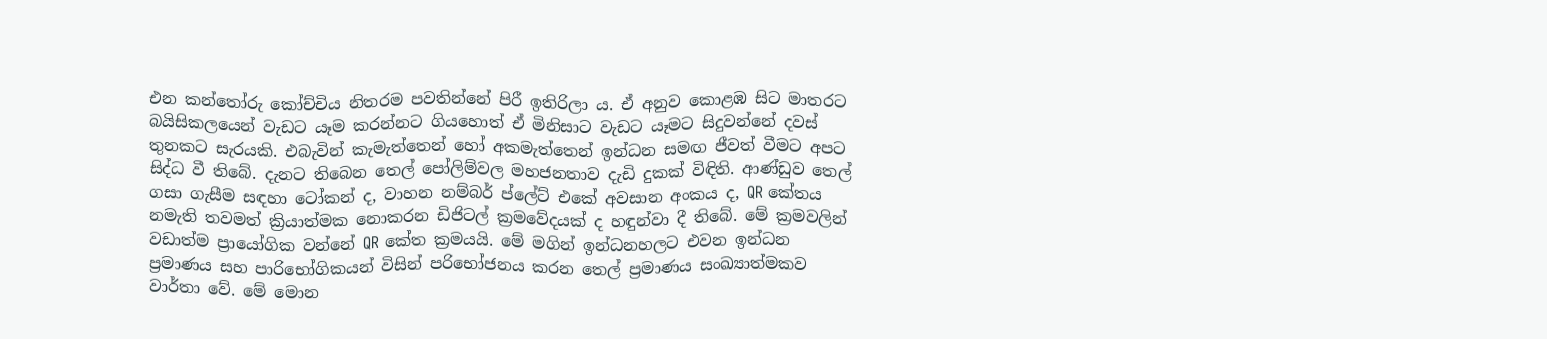එන කන්තෝරු කෝච්චිය නිතරම පවතින්නේ පිරී ඉතිරිලා ය. ඒ අනුව කොළඹ සිට මාතරට බයිසිකලයෙන් වැඩට යෑම කරන්නට ගියහොත් ඒ මිනිසාට වැඩට යෑමට සිදුවන්නේ දවස් තුනකට සැරයකි. එබැවින් කැමැත්තෙන් හෝ අකමැත්තෙන් ඉන්ධන සමඟ ජීවත් වීමට අපට සිද්ධ වී තිබේ. දැනට තිබෙන තෙල් පෝලිම්වල මහජනතාව දැඩි දුකක් විඳිති. ආණ්ඩුව තෙල් ගසා ගැසීම සඳහා ටෝකන් ද, වාහන නම්බර් ප්ලේට් එකේ අවසාන අංකය ද, QR කේතය නමැති තවමත් ක්‍රියාත්මක නොකරන ඩිජිටල් ක්‍රමවේදයක් ද හඳුන්වා දී තිබේ. මේ ක්‍රමවලින් වඩාත්ම ප්‍රායෝගික වන්නේ QR කේත ක්‍රමයයි. මේ මගින් ඉන්ධනහලට එවන ඉන්ධන ප්‍රමාණය සහ පාරිභෝගිකයන් විසින් පරිභෝජනය කරන තෙල් ප්‍රමාණය සංඛ්‍යාත්මකව වාර්තා වේ. මේ මොන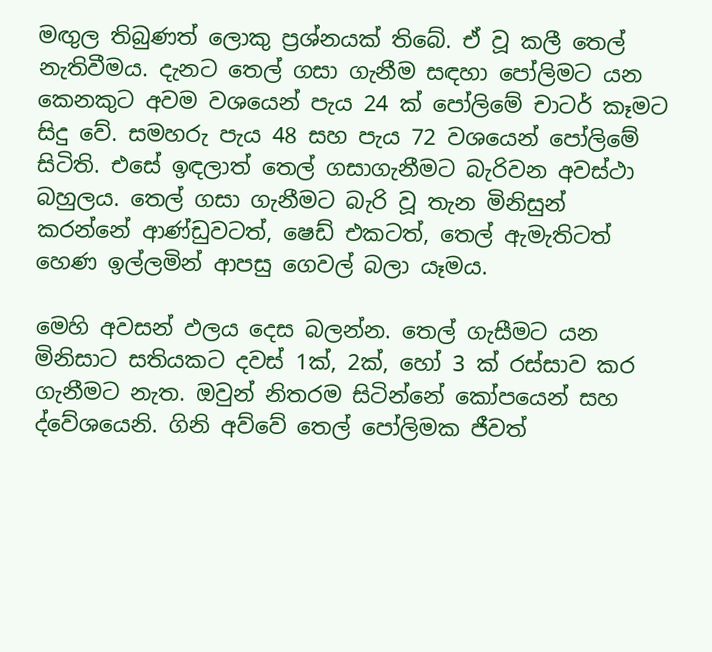මඟුල තිබුණත් ලොකු ප්‍රශ්නයක් තිබේ. ඒ වූ කලී තෙල් නැතිවීමය. දැනට තෙල් ගසා ගැනීම සඳහා පෝලිමට යන කෙනකුට අවම වශයෙන් පැය 24 ක් පෝලිමේ චාටර් කෑමට සිදු වේ. සමහරු පැය 48 සහ පැය 72 වශයෙන් පෝලිමේ සිටිති. එසේ ඉඳලාත් තෙල් ගසාගැනීමට බැරිවන අවස්ථා බහුලය. තෙල් ගසා ගැනීමට බැරි වූ තැන මිනිසුන් කරන්නේ ආණ්ඩුවටත්, ෂෙඩ් එකටත්, තෙල් ඇමැතිටත් හෙණ ඉල්ලමින් ආපසු ගෙවල් බලා යෑමය.

මෙහි අවසන් ඵලය දෙස බලන්න. තෙල් ගැසීමට යන මිනිසාට සතියකට දවස් 1ක්, 2ක්, හෝ 3 ක් රස්සාව කර ගැනීමට නැත. ඔවුන් නිතරම සිටින්නේ කෝපයෙන් සහ ද්වේශයෙනි. ගිනි අව්වේ තෙල් පෝලිමක ජීවත්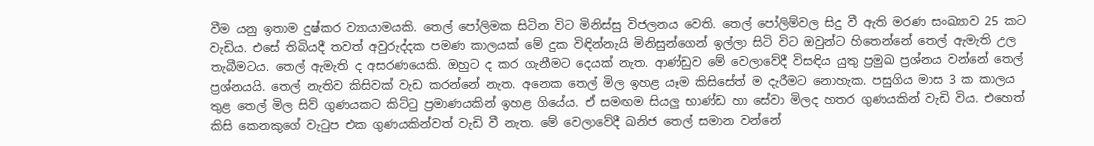වීම යනු ඉතාම දුෂ්කර ව්‍යායාමයකි. තෙල් පෝලිමක සිටින විට මිනිස්සු විජලනය වෙති. තෙල් පෝලිම්වල සිදු වී ඇති මරණ සංඛ්‍යාව 25 කට වැඩිය. එසේ තිබියදී තවත් අවුරුද්දක පමණ කාලයක් මේ දුක විඳින්නැයි මිනිසුන්ගෙන් ඉල්ලා සිටි විට ඔවුන්ට හිතෙන්නේ තෙල් ඇමැති උල තැබීමටය. තෙල් ඇමැති ද අසරණයෙකි. ඔහුට ද කර ගැනීමට දෙයක් නැත. ආණ්ඩුව මේ වෙලාවේදී විසඳිය යුතු ප්‍රමුඛ ප්‍රශ්නය වන්නේ තෙල් ප්‍රශ්නයයි. තෙල් නැතිව කිසිවක් වැඩ කරන්නේ නැත. අනෙක තෙල් මිල ඉහළ යෑම කිසිසේත් ම දැරීමට නොහැක. පසුගිය මාස 3 ක කාලය තුළ තෙල් මිල සිව් ගුණයකට කිට්ටු ප්‍රමාණයකින් ඉහළ ගියේය. ඒ සමඟම සියලු භාණ්ඩ හා සේවා මිලද හතර ගුණයකින් වැඩි විය. එහෙත් කිසි කෙනකුගේ වැටුප එක ගුණයකින්වත් වැඩි වී නැත. මේ වෙලාවේදී ඛනිජ තෙල් සමාන වන්නේ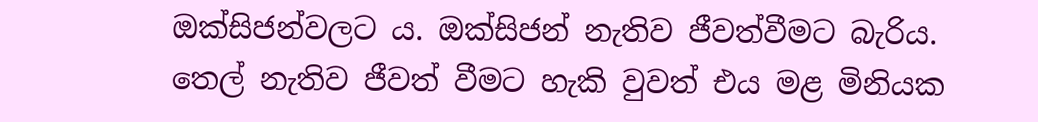ඔක්සිජන්වලට ය. ඔක්සිජන් නැතිව ජීවත්වීමට බැරිය. තෙල් නැතිව ජීවත් වීමට හැකි වුවත් එය මළ මිනියක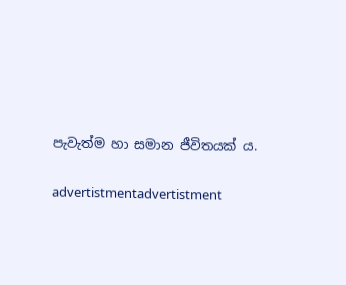පැවැත්ම හා සමාන ජීවිතයක් ය.

advertistmentadvertistment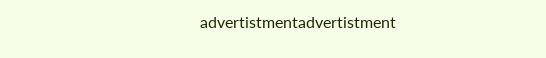advertistmentadvertistment